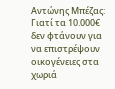Αντώνης Μπέζας: Γιατί τα 10.000€ δεν φτάνουν για να επιστρέψουν οικογένειες στα χωριά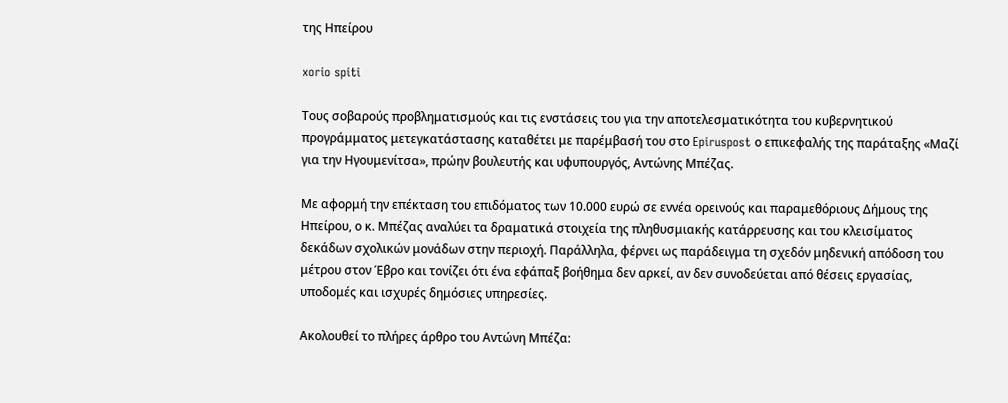της Ηπείρου

xorio spiti

Τους σοβαρούς προβληματισμούς και τις ενστάσεις του για την αποτελεσματικότητα του κυβερνητικού προγράμματος μετεγκατάστασης καταθέτει με παρέμβασή του στο Epiruspost ο επικεφαλής της παράταξης «Μαζί για την Ηγουμενίτσα», πρώην βουλευτής και υφυπουργός, Αντώνης Μπέζας.

Με αφορμή την επέκταση του επιδόματος των 10.000 ευρώ σε εννέα ορεινούς και παραμεθόριους Δήμους της Ηπείρου, ο κ. Μπέζας αναλύει τα δραματικά στοιχεία της πληθυσμιακής κατάρρευσης και του κλεισίματος δεκάδων σχολικών μονάδων στην περιοχή. Παράλληλα, φέρνει ως παράδειγμα τη σχεδόν μηδενική απόδοση του μέτρου στον Έβρο και τονίζει ότι ένα εφάπαξ βοήθημα δεν αρκεί, αν δεν συνοδεύεται από θέσεις εργασίας, υποδομές και ισχυρές δημόσιες υπηρεσίες.

Ακολουθεί το πλήρες άρθρο του Αντώνη Μπέζα: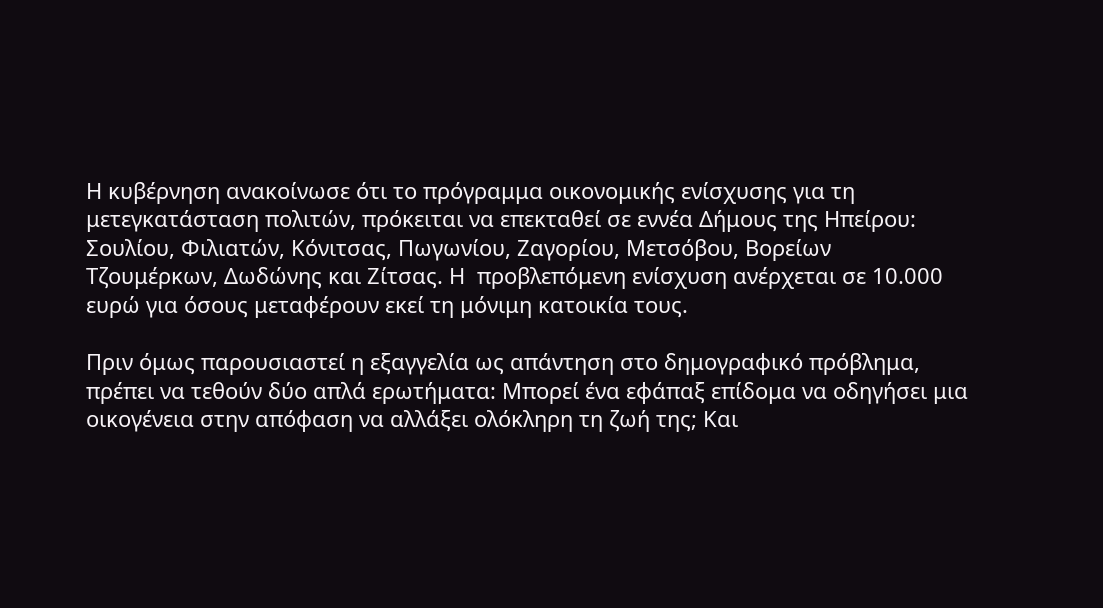Η κυβέρνηση ανακοίνωσε ότι το πρόγραμμα οικονομικής ενίσχυσης για τη μετεγκατάσταση πολιτών, πρόκειται να επεκταθεί σε εννέα Δήμους της Ηπείρου: Σουλίου, Φιλιατών, Κόνιτσας, Πωγωνίου, Ζαγορίου, Μετσόβου, Βορείων Τζουμέρκων, Δωδώνης και Ζίτσας. Η  προβλεπόμενη ενίσχυση ανέρχεται σε 10.000 ευρώ για όσους μεταφέρουν εκεί τη μόνιμη κατοικία τους.

Πριν όμως παρουσιαστεί η εξαγγελία ως απάντηση στο δημογραφικό πρόβλημα, πρέπει να τεθούν δύο απλά ερωτήματα: Μπορεί ένα εφάπαξ επίδομα να οδηγήσει μια οικογένεια στην απόφαση να αλλάξει ολόκληρη τη ζωή της; Και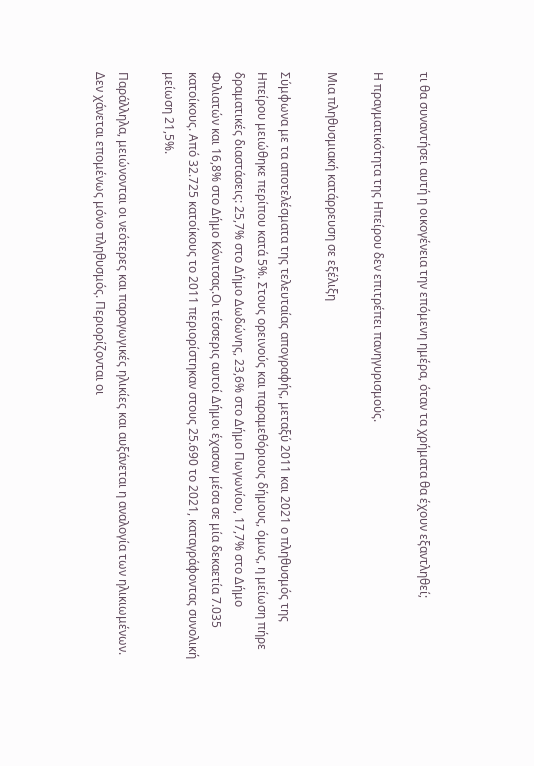τι θα συναντήσει αυτή η οικογένεια την επόμενη ημέρα, όταν τα χρήματα θα έχουν εξαντληθεί;

Η πραγματικότητα της Ηπείρου δεν επιτρέπει πανηγυρισμούς.

Μια πληθυσμιακή κατάρρευση σε εξέλιξη

Σύμφωνα με τα αποτελέσματα της τελευταίας απογραφής, μεταξύ 2011 και 2021 ο πληθυσμός της Ηπείρου μειώθηκε περίπου κατά 5%. Στους ορεινούς και παραμεθόριους δήμους, όμως, η μείωση πήρε δραματικές διαστάσεις: 25,7% στο Δήμο Δωδώνης, 23,6% στο Δήμο Πωγωνίου, 17,7% στο Δήμο Φιλιατών και 16,8% στο Δήμο Κόνιτσας.Οι τέσσερις αυτοί Δήμοι έχασαν μέσα σε μία δεκαετία 7.035 κατοίκους. Από 32.725 κατοίκους το 2011 περιορίστηκαν στους 25.690 το 2021, καταγράφοντας συνολική μείωση 21,5%.

Παράλληλα, μειώνονται οι νεότερες και παραγωγικές ηλικίες και αυξάνεται η αναλογία των ηλικιωμένων. Δεν χάνεται επομένως μόνο πληθυσμός. Περιορίζονται οι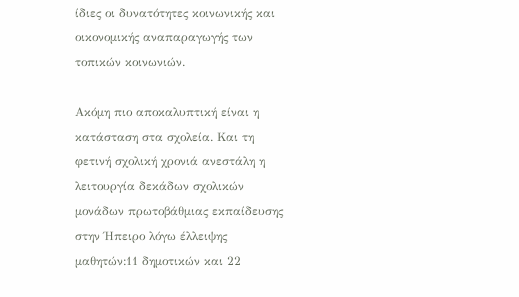ίδιες οι δυνατότητες κοινωνικής και οικονομικής αναπαραγωγής των τοπικών κοινωνιών.

Ακόμη πιο αποκαλυπτική είναι η κατάσταση στα σχολεία. Και τη φετινή σχολική χρονιά ανεστάλη η λειτουργία δεκάδων σχολικών μονάδων πρωτοβάθμιας εκπαίδευσης στην Ήπειρο λόγω έλλειψης μαθητών:11 δημοτικών και 22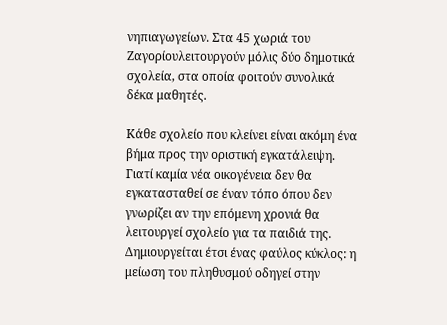νηπιαγωγείων. Στα 45 χωριά του Ζαγορίουλειτουργούν μόλις δύο δημοτικά σχολεία, στα οποία φοιτούν συνολικά δέκα μαθητές.

Κάθε σχολείο που κλείνει είναι ακόμη ένα βήμα προς την οριστική εγκατάλειψη. Γιατί καμία νέα οικογένεια δεν θα εγκατασταθεί σε έναν τόπο όπου δεν γνωρίζει αν την επόμενη χρονιά θα λειτουργεί σχολείο για τα παιδιά της. Δημιουργείται έτσι ένας φαύλος κύκλος: η μείωση του πληθυσμού οδηγεί στην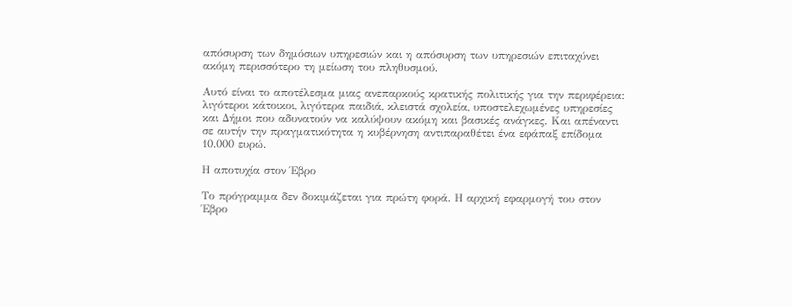απόσυρση των δημόσιων υπηρεσιών και η απόσυρση των υπηρεσιών επιταχύνει ακόμη περισσότερο τη μείωση του πληθυσμού.

Αυτό είναι το αποτέλεσμα μιας ανεπαρκούς κρατικής πολιτικής για την περιφέρεια: λιγότεροι κάτοικοι, λιγότερα παιδιά, κλειστά σχολεία, υποστελεχωμένες υπηρεσίες και Δήμοι που αδυνατούν να καλύψουν ακόμη και βασικές ανάγκες. Και απέναντι σε αυτήν την πραγματικότητα η κυβέρνηση αντιπαραθέτει ένα εφάπαξ επίδομα 10.000 ευρώ.

Η αποτυχία στον Έβρο

Το πρόγραμμα δεν δοκιμάζεται για πρώτη φορά. Η αρχική εφαρμογή του στον Έβρο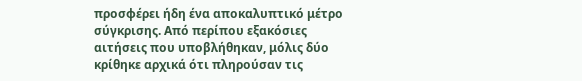προσφέρει ήδη ένα αποκαλυπτικό μέτρο σύγκρισης. Από περίπου εξακόσιες αιτήσεις που υποβλήθηκαν, μόλις δύο κρίθηκε αρχικά ότι πληρούσαν τις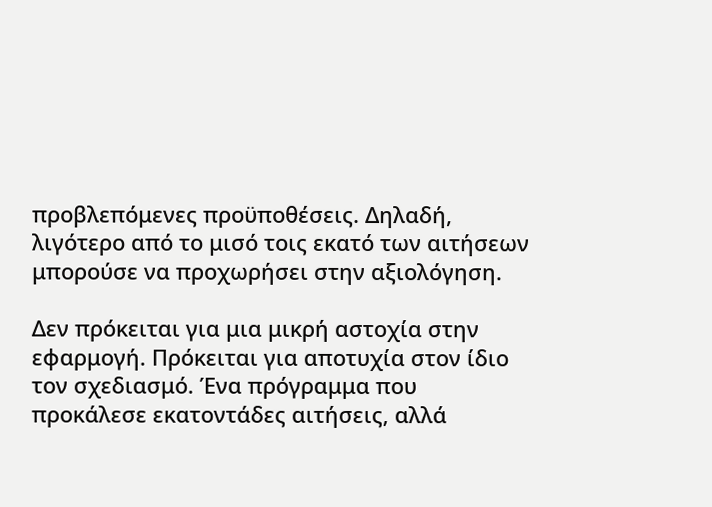προβλεπόμενες προϋποθέσεις. Δηλαδή, λιγότερο από το μισό τοις εκατό των αιτήσεων μπορούσε να προχωρήσει στην αξιολόγηση.

Δεν πρόκειται για μια μικρή αστοχία στην εφαρμογή. Πρόκειται για αποτυχία στον ίδιο τον σχεδιασμό. Ένα πρόγραμμα που προκάλεσε εκατοντάδες αιτήσεις, αλλά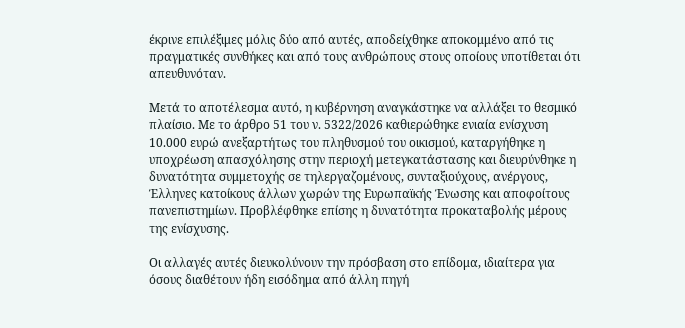έκρινε επιλέξιμες μόλις δύο από αυτές, αποδείχθηκε αποκομμένο από τις πραγματικές συνθήκες και από τους ανθρώπους στους οποίους υποτίθεται ότι απευθυνόταν.

Μετά το αποτέλεσμα αυτό, η κυβέρνηση αναγκάστηκε να αλλάξει το θεσμικό πλαίσιο. Με το άρθρο 51 του ν. 5322/2026 καθιερώθηκε ενιαία ενίσχυση 10.000 ευρώ ανεξαρτήτως του πληθυσμού του οικισμού, καταργήθηκε η υποχρέωση απασχόλησης στην περιοχή μετεγκατάστασης και διευρύνθηκε η δυνατότητα συμμετοχής σε τηλεργαζομένους, συνταξιούχους, ανέργους, Έλληνες κατοίκους άλλων χωρών της Ευρωπαϊκής Ένωσης και αποφοίτους πανεπιστημίων. Προβλέφθηκε επίσης η δυνατότητα προκαταβολής μέρους της ενίσχυσης.

Οι αλλαγές αυτές διευκολύνουν την πρόσβαση στο επίδομα, ιδιαίτερα για όσους διαθέτουν ήδη εισόδημα από άλλη πηγή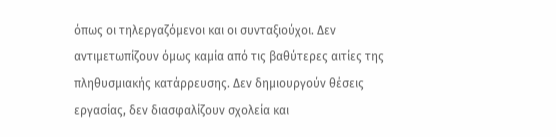όπως οι τηλεργαζόμενοι και οι συνταξιούχοι. Δεν αντιμετωπίζουν όμως καμία από τις βαθύτερες αιτίες της πληθυσμιακής κατάρρευσης. Δεν δημιουργούν θέσεις εργασίας, δεν διασφαλίζουν σχολεία και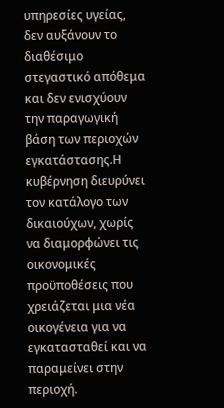υπηρεσίες υγείας, δεν αυξάνουν το διαθέσιμο στεγαστικό απόθεμα και δεν ενισχύουν την παραγωγική βάση των περιοχών εγκατάστασης.Η κυβέρνηση διευρύνει τον κατάλογο των δικαιούχων, χωρίς να διαμορφώνει τις οικονομικές προϋποθέσεις που χρειάζεται μια νέα οικογένεια για να εγκατασταθεί και να παραμείνει στην περιοχή.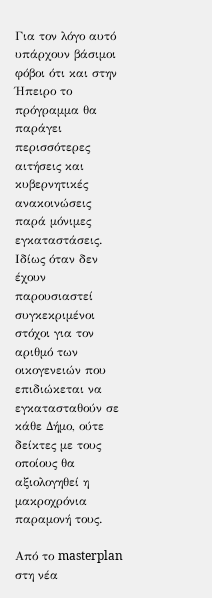Για τον λόγο αυτό υπάρχουν βάσιμοι φόβοι ότι και στην Ήπειρο το πρόγραμμα θα παράγει περισσότερες αιτήσεις και κυβερνητικές ανακοινώσεις παρά μόνιμες εγκαταστάσεις. Ιδίως όταν δεν έχουν παρουσιαστεί συγκεκριμένοι στόχοι για τον αριθμό των οικογενειών που επιδιώκεται να εγκατασταθούν σε κάθε Δήμο, ούτε δείκτες με τους οποίους θα αξιολογηθεί η μακροχρόνια παραμονή τους.

Από το masterplan στη νέα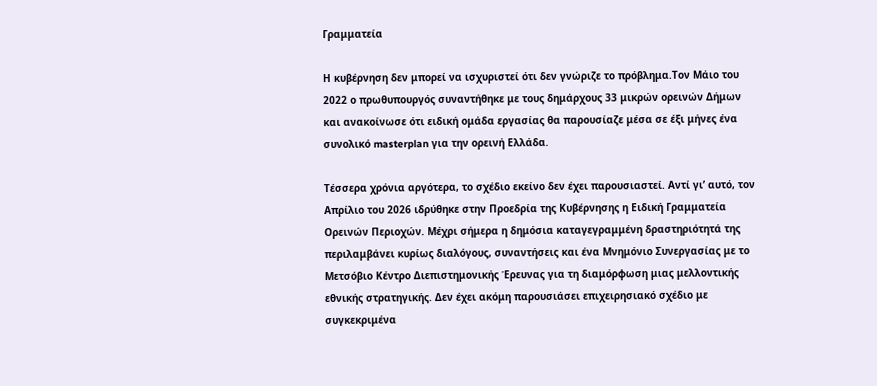Γραμματεία

Η κυβέρνηση δεν μπορεί να ισχυριστεί ότι δεν γνώριζε το πρόβλημα.Τον Μάιο του 2022 ο πρωθυπουργός συναντήθηκε με τους δημάρχους 33 μικρών ορεινών Δήμων και ανακοίνωσε ότι ειδική ομάδα εργασίας θα παρουσίαζε μέσα σε έξι μήνες ένα συνολικό masterplan για την ορεινή Ελλάδα.

Τέσσερα χρόνια αργότερα, το σχέδιο εκείνο δεν έχει παρουσιαστεί. Αντί γι’ αυτό, τον Απρίλιο του 2026 ιδρύθηκε στην Προεδρία της Κυβέρνησης η Ειδική Γραμματεία Ορεινών Περιοχών. Μέχρι σήμερα η δημόσια καταγεγραμμένη δραστηριότητά της περιλαμβάνει κυρίως διαλόγους, συναντήσεις και ένα Μνημόνιο Συνεργασίας με το Μετσόβιο Κέντρο Διεπιστημονικής Έρευνας για τη διαμόρφωση μιας μελλοντικής εθνικής στρατηγικής. Δεν έχει ακόμη παρουσιάσει επιχειρησιακό σχέδιο με συγκεκριμένα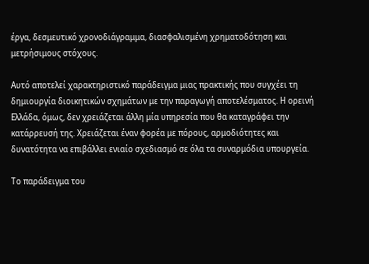έργα, δεσμευτικό χρονοδιάγραμμα, διασφαλισμένη χρηματοδότηση και μετρήσιμους στόχους.

Αυτό αποτελεί χαρακτηριστικό παράδειγμα μιας πρακτικής που συγχέει τη δημιουργία διοικητικών σχημάτων με την παραγωγή αποτελέσματος. Η ορεινή Ελλάδα, όμως, δεν χρειάζεται άλλη μία υπηρεσία που θα καταγράφει την κατάρρευσή της. Χρειάζεται έναν φορέα με πόρους, αρμοδιότητες και δυνατότητα να επιβάλλει ενιαίο σχεδιασμό σε όλα τα συναρμόδια υπουργεία.

Το παράδειγμα του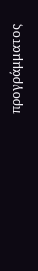προγράμματος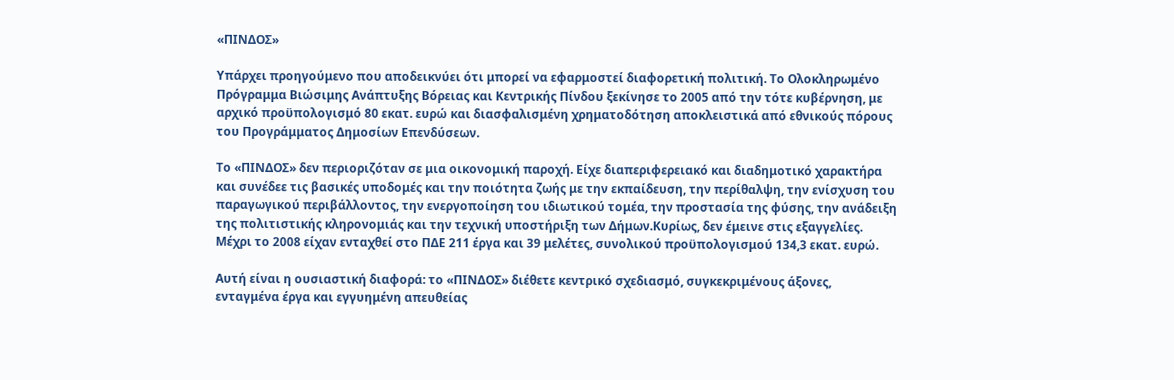«ΠΙΝΔΟΣ»

Υπάρχει προηγούμενο που αποδεικνύει ότι μπορεί να εφαρμοστεί διαφορετική πολιτική. Το Ολοκληρωμένο Πρόγραμμα Βιώσιμης Ανάπτυξης Βόρειας και Κεντρικής Πίνδου ξεκίνησε το 2005 από την τότε κυβέρνηση, με αρχικό προϋπολογισμό 80 εκατ. ευρώ και διασφαλισμένη χρηματοδότηση αποκλειστικά από εθνικούς πόρους του Προγράμματος Δημοσίων Επενδύσεων.

Το «ΠΙΝΔΟΣ» δεν περιοριζόταν σε μια οικονομική παροχή. Είχε διαπεριφερειακό και διαδημοτικό χαρακτήρα και συνέδεε τις βασικές υποδομές και την ποιότητα ζωής με την εκπαίδευση, την περίθαλψη, την ενίσχυση του παραγωγικού περιβάλλοντος, την ενεργοποίηση του ιδιωτικού τομέα, την προστασία της φύσης, την ανάδειξη της πολιτιστικής κληρονομιάς και την τεχνική υποστήριξη των Δήμων.Κυρίως, δεν έμεινε στις εξαγγελίες. Μέχρι το 2008 είχαν ενταχθεί στο ΠΔΕ 211 έργα και 39 μελέτες, συνολικού προϋπολογισμού 134,3 εκατ. ευρώ.

Αυτή είναι η ουσιαστική διαφορά: το «ΠΙΝΔΟΣ» διέθετε κεντρικό σχεδιασμό, συγκεκριμένους άξονες, ενταγμένα έργα και εγγυημένη απευθείας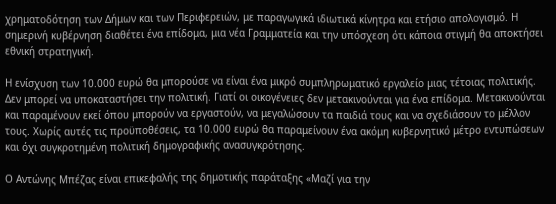χρηματοδότηση των Δήμων και των Περιφερειών, με παραγωγικά ιδιωτικά κίνητρα και ετήσιο απολογισμό. Η σημερινή κυβέρνηση διαθέτει ένα επίδομα, μια νέα Γραμματεία και την υπόσχεση ότι κάποια στιγμή θα αποκτήσει εθνική στρατηγική.

Η ενίσχυση των 10.000 ευρώ θα μπορούσε να είναι ένα μικρό συμπληρωματικό εργαλείο μιας τέτοιας πολιτικής. Δεν μπορεί να υποκαταστήσει την πολιτική. Γιατί οι οικογένειες δεν μετακινούνται για ένα επίδομα. Μετακινούνται και παραμένουν εκεί όπου μπορούν να εργαστούν, να μεγαλώσουν τα παιδιά τους και να σχεδιάσουν το μέλλον τους. Χωρίς αυτές τις προϋποθέσεις, τα 10.000 ευρώ θα παραμείνουν ένα ακόμη κυβερνητικό μέτρο εντυπώσεων και όχι συγκροτημένη πολιτική δημογραφικής ανασυγκρότησης.

Ο Αντώνης Μπέζας είναι επικεφαλής της δημοτικής παράταξης «Μαζί για την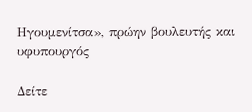Ηγουμενίτσα», πρώην βουλευτής και υφυπουργός

Δείτε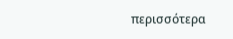περισσότερα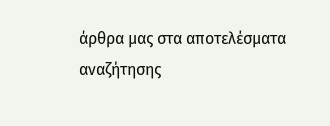άρθρα μας στα αποτελέσματα αναζήτησης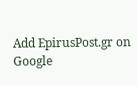Add EpirusPost.gr on Google